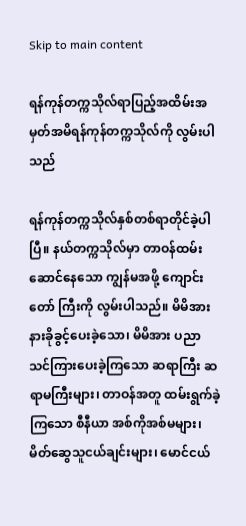Skip to main content

ရန်ကုန်တက္ကသိုလ်ရာပြည့်အထိမ်းအမှတ်အမိရန်ကုန်တက္ကသိုလ်ကို လွမ်းပါသည်

ရန်ကုန်တက္ကသိုလ်နှစ်တစ်ရာတိုင်ခဲ့ပါပြီ။ နယ်တက္ကသိုလ်မှာ တာဝန်ထမ်းဆောင်နေသော ကျွန်မအဖို့ ကျောင်းတော် ကြီးကို လွမ်းပါသည်။ မိမိအားနားခိုခွင့်ပေးခဲ့သော၊ မိမိအား ပညာသင်ကြားပေးခဲ့ကြသော ဆရာကြီး ဆရာမကြီးများ၊ တာဝန်အတူ ထမ်းရွက်ခဲ့ကြသော စီနီယာ အစ်ကိုအစ်မများ၊ မိတ်ဆွေသူငယ်ချင်းများ၊ မောင်ငယ်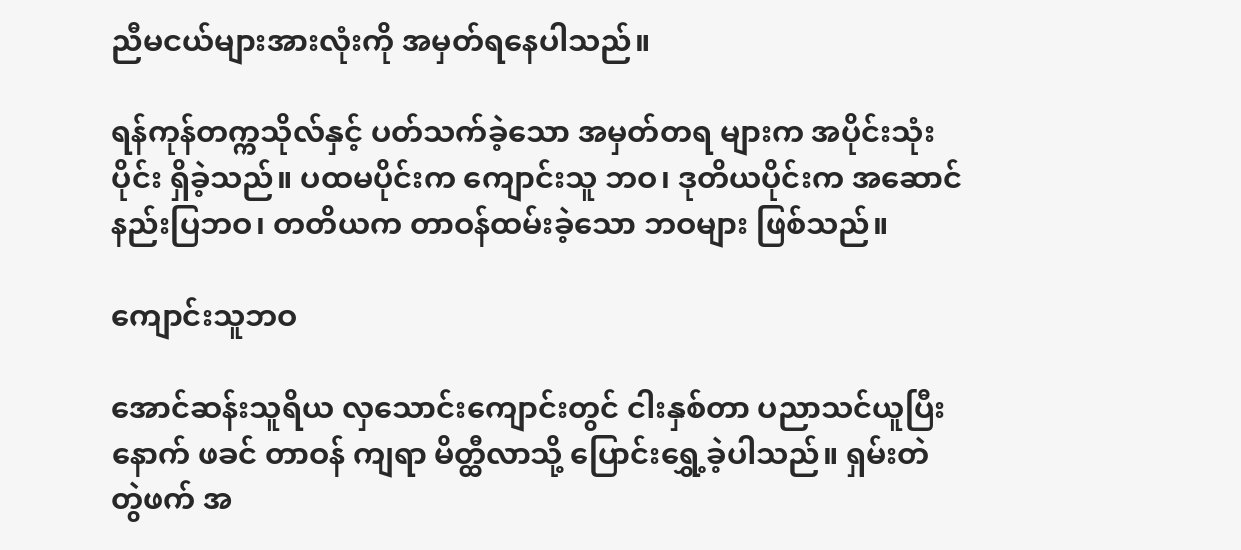ညီမငယ်များအားလုံးကို အမှတ်ရနေပါသည်။

ရန်ကုန်တက္ကသိုလ်နှင့် ပတ်သက်ခဲ့သော အမှတ်တရ များက အပိုင်းသုံးပိုင်း ရှိခဲ့သည်။ ပထမပိုင်းက ကျောင်းသူ ဘဝ၊ ဒုတိယပိုင်းက အဆောင်နည်းပြဘဝ၊ တတိယက တာဝန်ထမ်းခဲ့သော ဘဝများ ဖြစ်သည်။

ကျောင်းသူဘဝ

အောင်ဆန်းသူရိယ လှသောင်းကျောင်းတွင် ငါးနှစ်တာ ပညာသင်ယူပြီးနောက် ဖခင် တာဝန် ကျရာ မိတ္ထီလာသို့ ပြောင်းရွှေ့ခဲ့ပါသည်။ ရှမ်းတဲ တွဲဖက် အ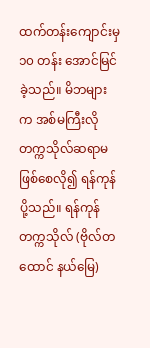ထက်တန်းကျောင်းမှ ၁၀ တန်း အောင်မြင်ခဲ့သည်။ မိဘများက အစ်မကြီးလို တက္ကသိုလ်ဆရာမဖြစ်စေလို၍ ရန်ကုန်ပို့သည်။ ရန်ကုန်တက္ကသိုလ် (ဗိုလ်တထောင် နယ်မြေ)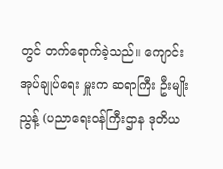တွင် တက်ရောက်ခဲ့သည်။ ကျောင်းအုပ်ချုပ်ရေး မှူးက ဆရာကြီး ဦးမျိုးညွန့် (ပညာရေးဝန်ကြီးဌာန ဒုတိယ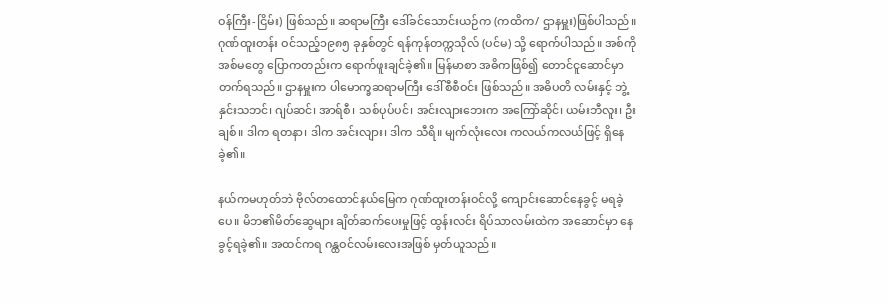ဝန်ကြီး-ငြိမ်း) ဖြစ်သည်။ ဆရာမကြီး ဒေါ်ခင်သောင်းယဉ်က (ကထိက/ ဌာနမှူး)ဖြစ်ပါသည်။ ဂုဏ်ထူးတန်း ဝင်သည့်၁၉၈၅ ခုနှစ်တွင် ရန်ကုန်တက္ကသိုလ် (ပင်မ) သို့ ရောက်ပါသည်။ အစ်ကို အစ်မတွေ ပြောကတည်းက ရောက်ဖူးချင်ခဲ့၏။ မြန်မာစာ အဓိကဖြစ်၍ တောင်ငူဆောင်မှာ တက်ရသည်။ ဌာနမှူးက ပါမောက္ခဆရာမကြီး ဒေါ်စီစီဝင်း ဖြစ်သည်။ အဓိပတိ လမ်းနှင့် ဘွဲ့နှင်းသဘင်၊ ဂျပ်ဆင်၊ အာရ်စီ၊ သစ်ပုပ်ပင်၊ အင်းလျားဘေးက အကြော်ဆိုင်၊ ယမ်းဘီလူး၊ ဦးချစ်။ ဒါက ရတနာ၊ ဒါက အင်းလျား၊ ဒါက သီရိ။ မျက်လုံးလေး ကလယ်ကလယ်ဖြင့် ရှိနေခဲ့၏။

နယ်ကမဟုတ်ဘဲ ဗိုလ်တထောင်နယ်မြေက ဂုဏ်ထူးတန်းဝင်လို့ ကျောင်းဆောင်နေခွင့် မရခဲ့ပေ။ မိဘ၏မိတ်ဆွေများ ချိတ်ဆက်ပေးမှုဖြင့် ထွန်းလင်း ရိပ်သာလမ်းထဲက အဆောင်မှာ နေခွင့်ရခဲ့၏။ အထင်ကရ ဂန္ထဝင်လမ်းလေးအဖြစ် မှတ်ယူသည်။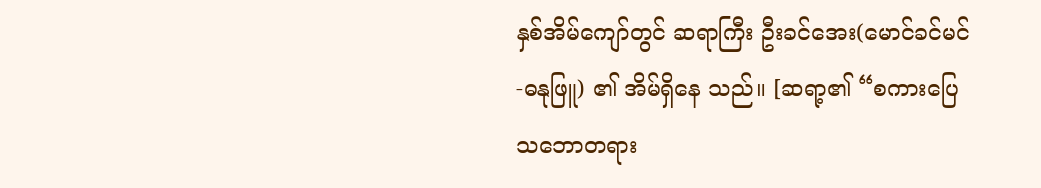နှစ်အိမ်ကျော်တွင် ဆရာကြီး ဦးခင်အေး(မောင်ခင်မင်-ဓနုဖြူ) ၏ အိမ်ရှိနေ သည်။ [ဆရာ့၏ “စကားပြေသဘောတရား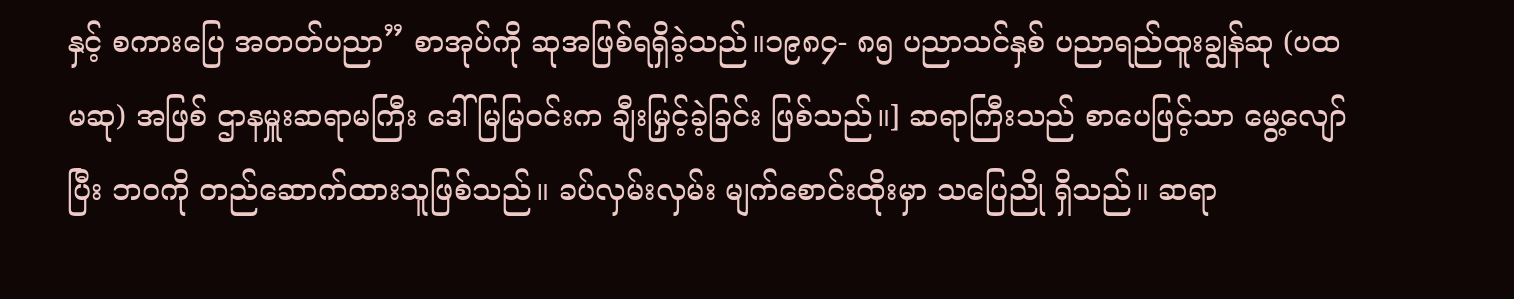နှင့် စကားပြေ အတတ်ပညာ” စာအုပ်ကို ဆုအဖြစ်ရရှိခဲ့သည်။၁၉၈၄- ၈၅ ပညာသင်နှစ် ပညာရည်ထူးချွန်ဆု (ပထမဆု) အဖြစ် ဌာနမှူးဆရာမကြီး ဒေါ်မြမြဝင်းက ချီးမြှင့်ခဲ့ခြင်း ဖြစ်သည်။] ဆရာကြီးသည် စာပေဖြင့်သာ မွေ့လျော်ပြီး ဘဝကို တည်ဆောက်ထားသူဖြစ်သည်။ ခပ်လှမ်းလှမ်း မျက်စောင်းထိုးမှာ သပြေညို ရှိသည်။ ဆရာ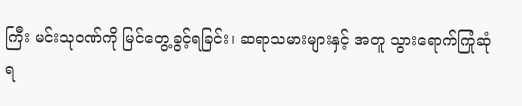ကြီး မင်းသုဝဏ်ကို မြင်တွေ့ခွင့်ရခြင်း၊ ဆရာသမားများနှင့် အတူ သွားရောက်ကြုံဆုံရ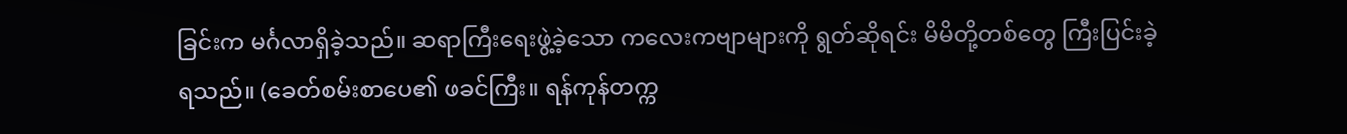ခြင်းက မင်္ဂလာရှိခဲ့သည်။ ဆရာကြီးရေးဖွဲ့ခဲ့သော ကလေးကဗျာများကို ရွတ်ဆိုရင်း မိမိတို့တစ်တွေ ကြီးပြင်းခဲ့ရသည်။ (ခေတ်စမ်းစာပေ၏ ဖခင်ကြီး။ ရန်ကုန်တက္က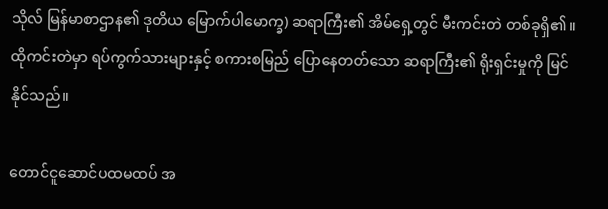သိုလ် မြန်မာစာဌာန၏ ဒုတိယ မြောက်ပါမောက္ခ) ဆရာကြီး၏ အိမ်ရှေ့တွင် မီးကင်းတဲ တစ်ခုရှိ၏။ ထိုကင်းတဲမှာ ရပ်ကွက်သားများနှင့် စကားစမြည် ပြောနေတတ်သော ဆရာကြီး၏ ရိုးရှင်းမှုကို မြင်နိုင်သည်။

တောင်ငူဆောင်ပထမထပ် အ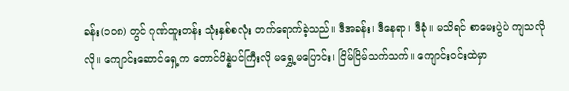ခန်း(၁၀၈) တွင် ဂုဏ်ထူးတန်း သုံးနှစ်စလုံး တက်ရောက်ခဲ့သည်။ ဒီအခန်း၊ ဒီနေရာ၊ ဒီခုံ။ မသိရင် စာမေးပွဲပဲ ကျသလိုလို။ ကျောင်းဆောင်ရှေ့က တောင်ပိန္နဲပင်ကြီးလို မရွှေ့မပြောင်း၊ ငြိမ်ငြိမ်သက်သက်။ ကျောင်းဝင်းထဲမှာ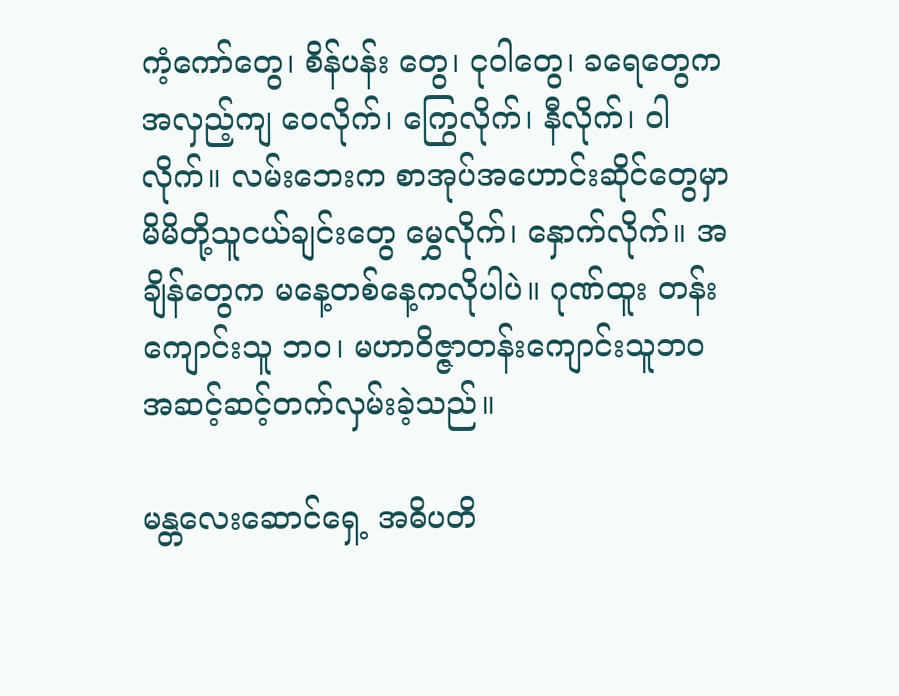ကံ့ကော်တွေ၊ စိန်ပန်း တွေ၊ ငုဝါတွေ၊ ခရေတွေက အလှည့်ကျ ဝေလိုက်၊ ကြွေလိုက်၊ နီလိုက်၊ ဝါလိုက်။ လမ်းဘေးက စာအုပ်အဟောင်းဆိုင်တွေမှာ မိမိတို့သူငယ်ချင်းတွေ မွှေလိုက်၊ နှောက်လိုက်။ အချိန်တွေက မနေ့တစ်နေ့ကလိုပါပဲ။ ဂုဏ်ထူး တန်းကျောင်းသူ ဘဝ၊ မဟာဝိဇ္ဇာတန်းကျောင်းသူဘဝ အဆင့်ဆင့်တက်လှမ်းခဲ့သည်။

မန္တလေးဆောင်ရှေ့ အဓိပတိ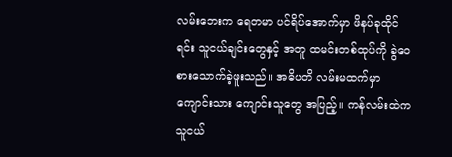လမ်းဘေးက ရေတမာ ပင်ရိပ်အောက်မှာ ဖိနပ်ခုထိုင်ရင်း သူငယ်ချင်းတွေနှင့် အတူ ထမင်းတစ်ထုပ်ကို ခွဲဝေစားသောက်ခဲ့ဖူးသည်။ အဓိပတိ လမ်းမထက်မှာ ကျောင်းသား ကျောင်းသူတွေ အပြည့်။ ကန်လမ်းထဲက သူငယ်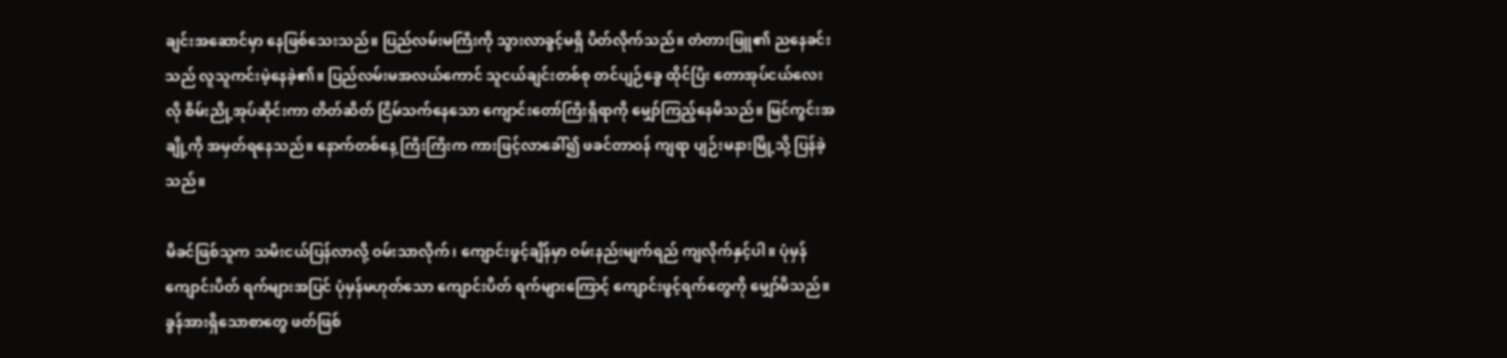ချင်းအဆောင်မှာ နေဖြစ်သေးသည်။ ပြည်လမ်းမကြီးကို သွားလာခွင့်မရှိ ပိတ်လိုက်သည်။ တံတားဖြူ၏ ညနေခင်းသည် လူသူကင်းမဲ့နေခဲ့၏။ ပြည်လမ်းမအလယ်ကောင် သူငယ်ချင်းတစ်စု တင်ပျဉ်ခွေ ထိုင်ပြီး တောအုပ်ငယ်လေးလို စိမ်းညို့အုပ်ဆိုင်းကာ တိတ်ဆိတ် ငြိမ်သက်နေသော ကျောင်းတော်ကြီးရှိရာကို မျှော်ကြည့်နေမိသည်။ မြင်ကွင်းအချို့ကို အမှတ်ရနေသည်။ နောက်တစ်နေ့ ကြီးကြီးက ကားဖြင့်လာခေါ်၍ ဖခင်တာဝန် ကျရာ ပျဉ်းမနားမြို့သို့ ပြန်ခဲ့သည်။

မိခင်ဖြစ်သူက သမီးငယ်ပြန်လာလို့ ဝမ်းသာလိုက်၊ ကျောင်းဖွင့်ချိန်မှာ ဝမ်းနည်းမျက်ရည် ကျလိုက်နှင့်ပါ။ ပုံမှန် ကျောင်းပိတ် ရက်များအပြင် ပုံမှန်မဟုတ်သော ကျောင်းပိတ် ရက်များကြောင့် ကျောင်းဖွင့်ရက်တွေကို မျှော်မိသည်။ ခွန်အားရှိသောစာတွေ ဖတ်ဖြစ်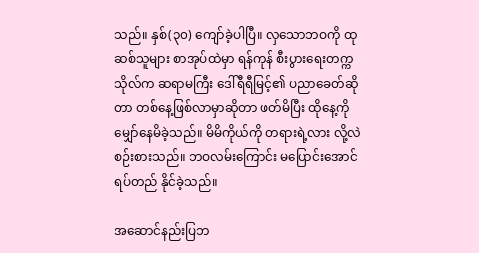သည်။ နှစ်(၃၀) ကျော်ခဲ့ပါပြီ။ လှသောဘဝကို ထုဆစ်သူများ စာအုပ်ထဲမှာ ရန်ကုန် စီးပွားရေးတက္ကသိုလ်က ဆရာမကြီး ဒေါ်ရီရီမြင့်၏ ပညာခေတ်ဆိုတာ တစ်နေ့ဖြစ်လာမှာဆိုတာ ဖတ်မိပြီး ထိုနေ့ကိုမျှော်နေမိခဲ့သည်။ မိမိကိုယ်ကို တရားရဲ့လား လို့လဲစဉ်းစားသည်။ ဘဝလမ်းကြောင်း မပြောင်းအောင် ရပ်တည် နိုင်ခဲ့သည်။

အဆောင်နည်းပြဘ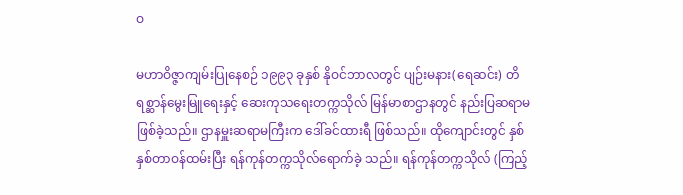ဝ

မဟာဝိဇ္ဇာကျမ်းပြုနေစဉ် ၁၉၉၃ ခုနှစ် နိုဝင်ဘာလတွင် ပျဉ်းမနား(ရေဆင်း) တိရစ္ဆာန်မွေးမြူရေးနှင့် ဆေးကုသရေးတက္ကသိုလ် မြန်မာစာဌာနတွင် နည်းပြဆရာမ ဖြစ်ခဲ့သည်။ ဌာနမှူးဆရာမကြီးက ဒေါ်ခင်ထားရီ ဖြစ်သည်။ ထိုကျောင်းတွင် နှစ်နှစ်တာဝန်ထမ်းပြီး ရန်ကုန်တက္ကသိုလ်ရောက်ခဲ့ သည်။ ရန်ကုန်တက္ကသိုလ် (ကြည့်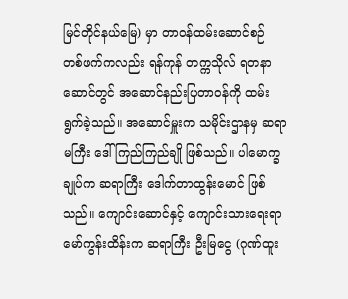မြင်တိုင်နယ်မြေ) မှာ တာဝန်ထမ်းဆောင်စဉ် တစ်ဖက်ကလည်း ရန်ကုန် တက္ကသိုလ် ရတနာဆောင်တွင် အဆောင်နည်းပြတာဝန်ကို ထမ်းရွက်ခဲ့သည်။ အဆောင်မှူးက သမိုင်းဌာနမှ ဆရာမကြီး ဒေါ်ကြည်ကြည်ချို ဖြစ်သည်။ ပါမောက္ခချုပ်က ဆရာကြီး ဒေါက်တာထွန်းမောင် ဖြစ်သည်။ ကျောင်းဆောင်နှင့် ကျောင်းသားရေးရာ မော်ကွန်းထိန်းက ဆရာကြီး ဦးမြငွေ (ဂုဏ်ထူး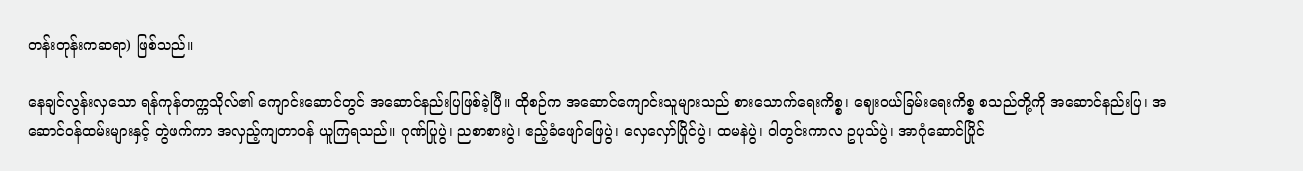တန်းတုန်းကဆရာ) ဖြစ်သည်။

နေချင်လွန်းလှသော ရန်ကုန်တက္ကသိုလ်၏ ကျောင်းဆောင်တွင် အဆောင်နည်းပြဖြစ်ခဲ့ပြီ။ ထိုစဉ်က အဆောင်ကျောင်းသူများသည် စားသောက်ရေးကိစ္စ၊ ဈေးဝယ်ခြမ်းရေးကိစ္စ စသည်တို့ကို အဆောင်နည်းပြ၊ အဆောင်ဝန်ထမ်းများနှင့် တွဲဖက်ကာ အလှည့်ကျတာဝန် ယူကြရသည်။ ဂုဏ်ပြုပွဲ၊ ညစာစားပွဲ၊ ဧည့်ခံဖျော်ဖြေပွဲ၊ လှေလှော်ပြိုင်ပွဲ၊ ထမနဲပွဲ၊ ဝါတွင်းကာလ ဥပုသ်ပွဲ၊ အာဂုံဆောင်ပြိုင်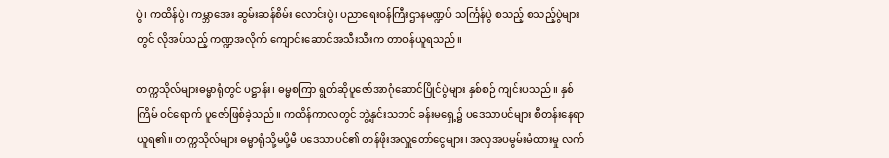ပွဲ၊ ကထိန်ပွဲ၊ ကမ္ဘာအေး ဆွမ်းဆန်စိမ်း လောင်းပွဲ၊ ပညာရေးဝန်ကြီးဌာနမဏ္ဍပ် သင်္ကြန်ပွဲ စသည့် စသည့်ပွဲများတွင် လိုအပ်သည့် ကဏ္ဍအလိုက် ကျောင်းဆောင်အသီးသီးက တာဝန်ယူရသည်။

တက္ကသိုလ်များဓမ္မာရုံတွင် ပဋ္ဌာန်း၊ ဓမ္မစကြာ ရွတ်ဆိုပူဇော်အာဂုံဆောင်ပြိုင်ပွဲများ နှစ်စဉ် ကျင်းပသည်။ နှစ်ကြိမ် ဝင်ရောက် ပူဇော်ဖြစ်ခဲ့သည်။ ကထိန်ကာလတွင် ဘွဲ့နှင်းသဘင် ခန်းမရှေ့၌ ပဒေသာပင်များ စီတန်းနေရာ ယူရ၏။ တက္ကသိုလ်များ ဓမ္မာရုံသို့မပို့မီ ပဒေသာပင်၏ တန်ဖိုးအလှူတော်ငွေများ၊ အလှအပမွမ်းမံထားမှု လက်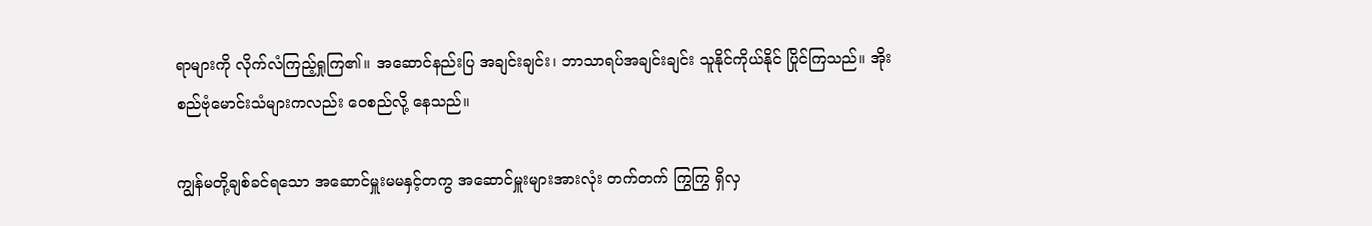ရာများကို လိုက်လံကြည့်ရှုကြ၏။ အဆောင်နည်းပြ အချင်းချင်း၊ ဘာသာရပ်အချင်းချင်း သူနိုင်ကိုယ်နိုင် ပြိုင်ကြသည်။ အိုးစည်ဗုံမောင်းသံများကလည်း ဝေစည်လို့ နေသည်။

ကျွန်မတို့ချစ်ခင်ရသော အဆောင်မှူးမမနှင့်တကွ အဆောင်မှူးများအားလုံး တက်တက် ကြွကြွ ရှိလှ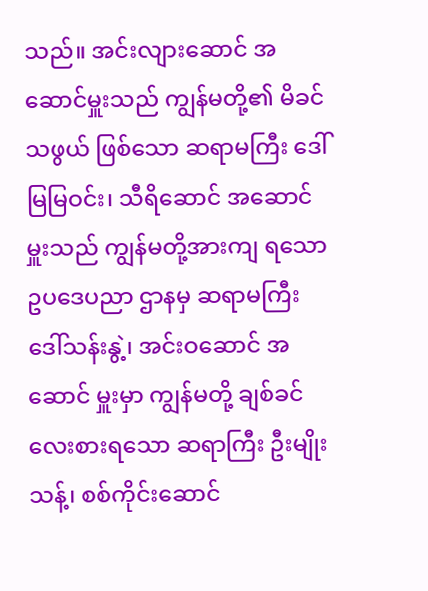သည်။ အင်းလျားဆောင် အဆောင်မှူးသည် ကျွန်မတို့၏ မိခင် သဖွယ် ဖြစ်သော ဆရာမကြီး ဒေါ်မြမြဝင်း၊ သီရိဆောင် အဆောင်မှူးသည် ကျွန်မတို့အားကျ ရသော ဥပဒေပညာ ဌာနမှ ဆရာမကြီး ဒေါ်သန်းနွဲ့၊ အင်းဝဆောင် အဆောင် မှူးမှာ ကျွန်မတို့ ချစ်ခင်လေးစားရသော ဆရာကြီး ဦးမျိုးသန့်၊ စစ်ကိုင်းဆောင်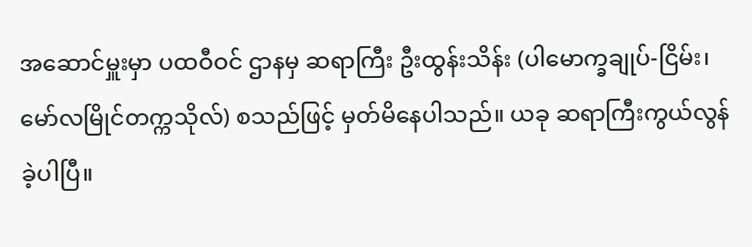အဆောင်မှူးမှာ ပထဝီဝင် ဌာနမှ ဆရာကြီး ဦးထွန်းသိန်း (ပါမောက္ခချုပ်-ငြိမ်း၊ မော်လမြိုင်တက္ကသိုလ်) စသည်ဖြင့် မှတ်မိနေပါသည်။ ယခု ဆရာကြီးကွယ်လွန်ခဲ့ပါပြီ။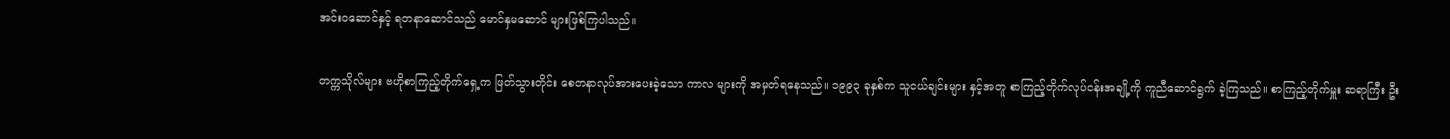အင်းဝဆောင်နှင့် ရတနာဆောင်သည် မောင်နှမဆောင် များဖြစ်ကြပါသည်။

တက္ကသိုလ်များ ဗဟိုစာကြည့်တိုက်ရှေ့က ဖြတ်သွားတိုင်း စေတနာလုပ်အားပေးခဲ့သော ကာလ များကို အမှတ်ရနေသည်။ ၁၉၉၃ ခုနှစ်က သူငယ်ချင်းများ နှင့်အတူ စာကြည့်တိုက်လုပ်ငန်းအချို့ကို ကူညီဆောင်ရွက် ခဲ့ကြသည်။ စာကြည့်တိုက်မှူး ဆရာကြီး ဦး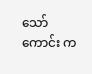သော်ကောင်း က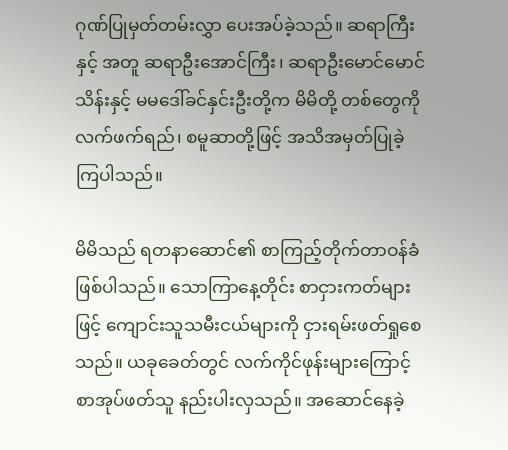ဂုဏ်ပြုမှတ်တမ်းလွှာ ပေးအပ်ခဲ့သည်။ ဆရာကြီးနှင့် အတူ ဆရာဦးအောင်ကြီး၊ ဆရာဦးမောင်မောင်သိန်းနှင့် မမဒေါ်ခင်နှင်းဦးတို့က မိမိတို့ တစ်တွေကို လက်ဖက်ရည်၊ စမူဆာတို့ဖြင့် အသိအမှတ်ပြုခဲ့ကြပါသည်။

မိမိသည် ရတနာဆောင်၏ စာကြည့်တိုက်တာဝန်ခံ ဖြစ်ပါသည်။ သောကြာနေ့တိုင်း စာငှားကတ်များဖြင့် ကျောင်းသူသမီးငယ်များကို ငှားရမ်းဖတ်ရှုစေသည်။ ယခုခေတ်တွင် လက်ကိုင်ဖုန်းများကြောင့် စာအုပ်ဖတ်သူ နည်းပါးလှသည်။ အဆောင်နေခဲ့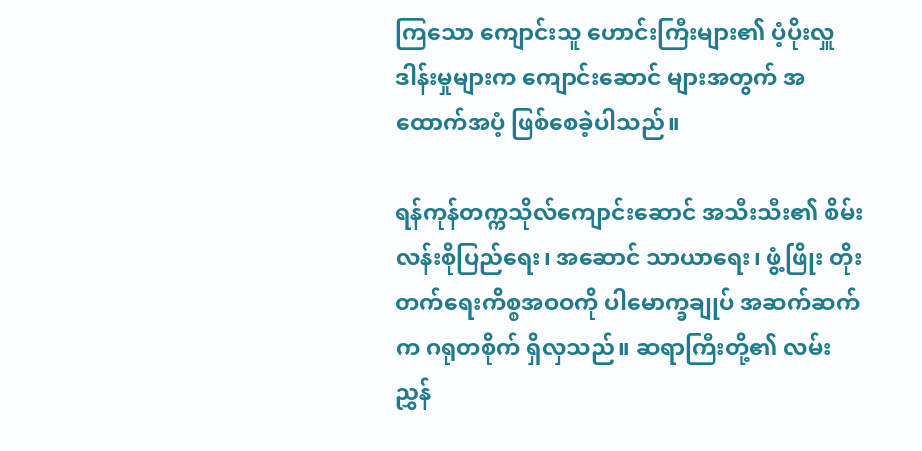ကြသော ကျောင်းသူ ဟောင်းကြီးများ၏ ပံ့ပိုးလှူဒါန်းမှုများက ကျောင်းဆောင် များအတွက် အထောက်အပံ့ ဖြစ်စေခဲ့ပါသည်။

ရန်ကုန်တက္ကသိုလ်ကျောင်းဆောင် အသီးသီး၏ စိမ်းလန်းစိုပြည်ရေး၊ အဆောင် သာယာရေး၊ ဖွံ့ဖြိုး တိုးတက်ရေးကိစ္စအဝဝကို ပါမောက္ခချုပ် အဆက်ဆက် က ဂရုတစိုက် ရှိလှသည်။ ဆရာကြီးတို့၏ လမ်းညွှန်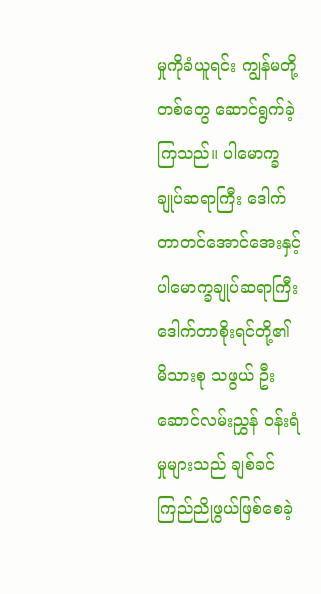မှုကိုခံယူရင်း ကျွန်မတို့တစ်တွေ ဆောင်ရွက်ခဲ့ကြသည်။ ပါမောက္ခချုပ်ဆရာကြီး ဒေါက်တာတင်အောင်အေးနှင့် ပါမောက္ခချုပ်ဆရာကြီး ဒေါက်တာစိုးရင်တို့၏ မိသားစု သဖွယ် ဦးဆောင်လမ်းညွှန် ဝန်းရံမှုများသည် ချစ်ခင် ကြည်ညိုဖွယ်ဖြစ်စေခဲ့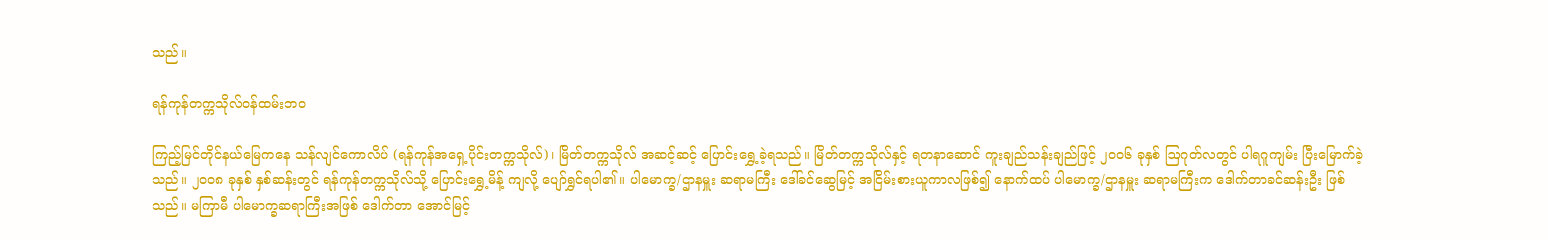သည်။

ရန်ကုန်တက္ကသိုလ်ဝန်ထမ်းဘဝ

ကြည့်မြင်တိုင်နယ်မြေကနေ သန်လျင်ကောလိပ် (ရန်ကုန်အရှေ့ပိုင်းတက္ကသိုလ်)၊ မြိတ်တက္ကသိုလ် အဆင့်ဆင့် ပြောင်းရွှေ့ခဲ့ရသည်။ မြိတ်တက္ကသိုလ်နှင့် ရတနာဆောင် ကူးချည်သန်းချည်ဖြင့် ၂၀၀၆ ခုနှစ် ဩဂုတ်လတွင် ပါရဂူကျမ်း ပြီးမြောက်ခဲ့သည်။ ၂၀၀၈ ခုနှစ် နှစ်ဆန်းတွင် ရန်ကုန်တက္ကသိုလ်သို့ ပြောင်းရွှေ့မိန့် ကျလို့ ပျော်ရွှင်ရပါ၏။ ပါမောက္ခ/ဌာနမှူး ဆရာမကြီး ဒေါ်ခင်ဆွေမြင့် အငြိမ်းစားယူကာလဖြစ်၍ နောက်ထပ် ပါမောက္ခ/ဌာနမှူး ဆရာမကြီးက ဒေါက်တာခင်ဆန်းဦး ဖြစ်သည်။ မကြာမီ ပါမောက္ခဆရာကြီးအဖြစ် ဒေါက်တာ အောင်မြင့်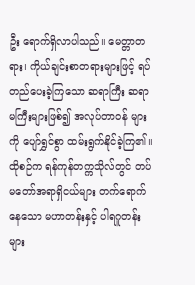ဦး ရောက်ရှိလာပါသည်။ မေတ္တာတရား၊ ကိုယ်ချင်းစာတရားများဖြင့် ရပ်တည်ပေးခဲ့ကြသော ဆရာကြီး ဆရာမကြီးများဖြစ်၍ အလုပ်တာဝန် များကို ပျော်ရွှင်စွာ ထမ်းရွက်နိုင်ခဲ့ကြ၏။ ထိုစဉ်က ရန်ကုန်တက္ကသိုလ်တွင် တပ်မတော်အရာရှိငယ်များ တက်ရောက်နေသော မဟာတန်းနှင့် ပါရဂူတန်းများ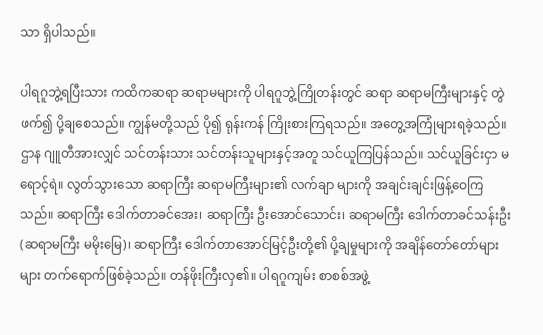သာ ရှိပါသည်။

ပါရဂူဘွဲ့ရပြီးသား ကထိကဆရာ ဆရာမများကို ပါရဂူဘွဲ့ကြိုတန်းတွင် ဆရာ ဆရာမကြီးများနှင့် တွဲဖက်၍ ပို့ချစေသည်။ ကျွန်မတို့သည် ပို၍ ရုန်းကန် ကြိုးစားကြရသည်။ အတွေ့အကြုံများရခဲ့သည်။ ဌာန ဂျူတီအားလျှင် သင်တန်းသား သင်တန်းသူများနှင့်အတူ သင်ယူကြပြန်သည်။ သင်ယူခြင်းငှာ မရောင့်ရဲ။ လွတ်သွားသော ဆရာကြီး ဆရာမကြီးများ၏ လက်ချာ များကို အချင်းချင်းဖြန့်ဝေကြသည်။ ဆရာကြီး ဒေါက်တာခင်အေး၊ ဆရာကြီး ဦးအောင်သောင်း၊ ဆရာမကြီး ဒေါက်တာခင်သန်းဦး (ဆရာမကြီး မမိုးမြေ)၊ ဆရာကြီး ဒေါက်တာအောင်မြင့်ဦးတို့၏ ပို့ချမှုများကို အချိန်တော်တော်များများ တက်ရောက်ဖြစ်ခဲ့သည်။ တန်ဖိုးကြီးလှ၏။ ပါရဂူကျမ်း စာစစ်အဖွဲ့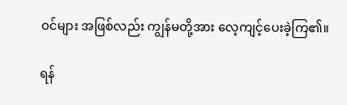ဝင်များ အဖြစ်လည်း ကျွန်မတို့အား လေ့ကျင့်ပေးခဲ့ကြ၏။

ရန်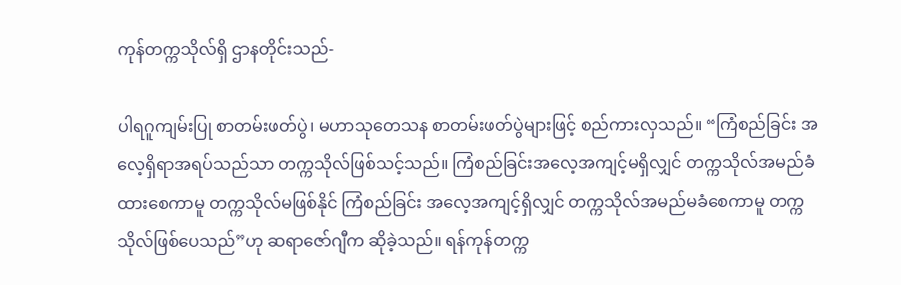ကုန်တက္ကသိုလ်ရှိ ဌာနတိုင်းသည်-

ပါရဂူကျမ်းပြု စာတမ်းဖတ်ပွဲ၊ မဟာသုတေသန စာတမ်းဖတ်ပွဲများဖြင့် စည်ကားလှသည်။ “ကြံစည်ခြင်း အလေ့ရှိရာအရပ်သည်သာ တက္ကသိုလ်ဖြစ်သင့်သည်။ ကြံစည်ခြင်းအလေ့အကျင့်မရှိလျှင် တက္ကသိုလ်အမည်ခံ ထားစေကာမူ တက္ကသိုလ်မဖြစ်နိုင် ကြံစည်ခြင်း အလေ့အကျင့်ရှိလျှင် တက္ကသိုလ်အမည်မခံစေကာမူ တက္ကသိုလ်ဖြစ်ပေသည်”ဟု ဆရာဇော်ဂျီက ဆိုခဲ့သည်။ ရန်ကုန်တက္က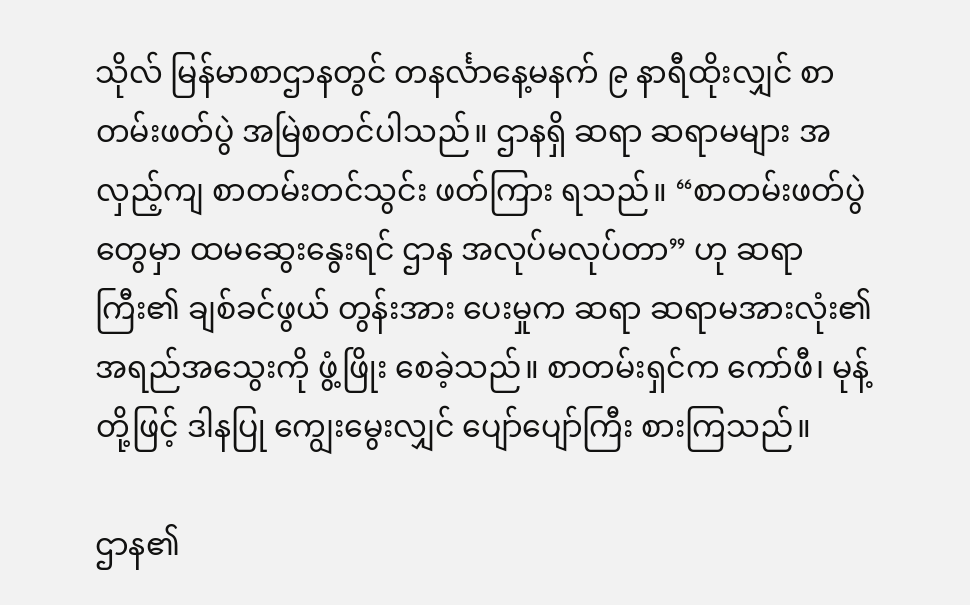သိုလ် မြန်မာစာဌာနတွင် တနင်္လာနေ့မနက် ၉ နာရီထိုးလျှင် စာတမ်းဖတ်ပွဲ အမြဲစတင်ပါသည်။ ဌာနရှိ ဆရာ ဆရာမများ အလှည့်ကျ စာတမ်းတင်သွင်း ဖတ်ကြား ရသည်။ “စာတမ်းဖတ်ပွဲတွေမှာ ထမဆွေးနွေးရင် ဌာန အလုပ်မလုပ်တာ” ဟု ဆရာကြီး၏ ချစ်ခင်ဖွယ် တွန်းအား ပေးမှုက ဆရာ ဆရာမအားလုံး၏ အရည်အသွေးကို ဖွံ့ဖြိုး စေခဲ့သည်။ စာတမ်းရှင်က ကော်ဖီ၊ မုန့်တို့ဖြင့် ဒါနပြု ကျွေးမွေးလျှင် ပျော်ပျော်ကြီး စားကြသည်။

ဌာန၏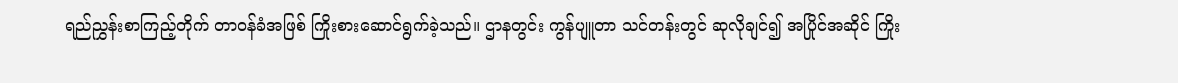ရည်ညွှန်းစာကြည့်တိုက် တာဝန်ခံအဖြစ် ကြိုးစားဆောင်ရွက်ခဲ့သည်။ ဌာနတွင်း ကွန်ပျူတာ သင်တန်းတွင် ဆုလိုချင်၍ အပြိုင်အဆိုင် ကြိုး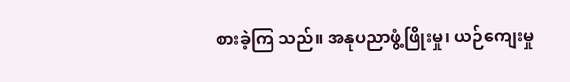စားခဲ့ကြ သည်။ အနုပညာဖွံ့ဖြိုးမှု၊ ယဉ်ကျေးမှု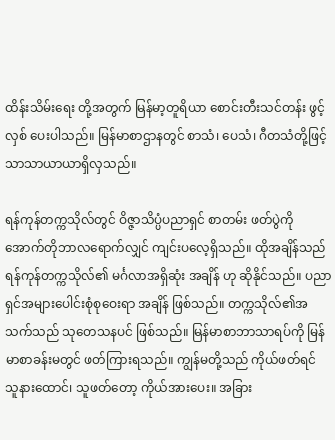ထိန်းသိမ်းရေး တို့အတွက် မြန်မာ့တူရိယာ စောင်းတီးသင်တန်း ဖွင့်လှစ် ပေးပါသည်။ မြန်မာစာဌာနတွင် စာသံ၊ ပေသံ၊ ဂီတသံတို့ဖြင့် သာသာယာယာရှိလှသည်။

ရန်ကုန်တက္ကသိုလ်တွင် ဝိဇ္ဇာသိပ္ပံပညာရှင် စာတမ်း ဖတ်ပွဲကို အောက်တိုဘာလရောက်လျှင် ကျင်းပလေ့ရှိသည်။ ထိုအချိန်သည် ရန်ကုန်တက္ကသိုလ်၏ မင်္ဂလာအရှိဆုံး အချိန် ဟု ဆိုနိုင်သည်။ ပညာရှင်အများပေါင်းစုံစုဝေးရာ အချိန် ဖြစ်သည်။ တက္ကသိုလ်၏အသက်သည် သုတေသနပင် ဖြစ်သည်။ မြန်မာစာဘာသာရပ်ကို မြန်မာစာခန်းမတွင် ဖတ်ကြားရသည်။ ကျွန်မတို့သည် ကိုယ်ဖတ်ရင် သူနားထောင်၊ သူဖတ်တော့ ကိုယ်အားပေး။ အခြား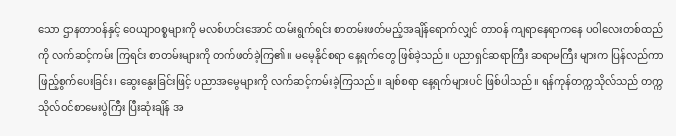သော ဌာနတာဝန်နှင့် ဝေယျာဝစ္စများကို မလစ်ဟင်းအောင် ထမ်းရွက်ရင်း စာတမ်းဖတ်မည့်အချိန်ရောက်လျှင် တာဝန် ကျရာနေရာကနေ ပဝါလေးတစ်ထည်ကို လက်ဆင့်ကမ်း ကြရင်း စာတမ်းများကို တက်ဖတ်ခဲ့ကြ၏။ မမေ့နိုင်စရာ နေ့ရက်တွေ ဖြစ်ခဲ့သည်။ ပညာရှင်ဆရာကြီး ဆရာမကြီး များက ပြန်လည်ကာ ဖြည့်စွက်ပေးခြင်း၊ ဆွေးနွေးခြင်းဖြင့် ပညာအမွေများကို လက်ဆင့်ကမ်းခဲ့ကြသည်။ ချစ်စရာ နေ့ရက်များပင် ဖြစ်ပါသည်။ ရန်ကုန်တက္ကသိုလ်သည် တက္ကသိုလ်ဝင်စာမေးပွဲကြီး ပြီးဆုံးချိန် အ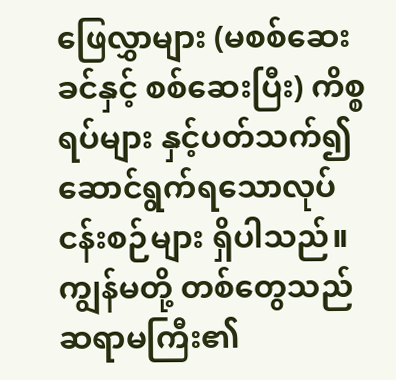ဖြေလွှာများ (မစစ်ဆေးခင်နှင့် စစ်ဆေးပြီး) ကိစ္စရပ်များ နှင့်ပတ်သက်၍ ဆောင်ရွက်ရသောလုပ်ငန်းစဉ်များ ရှိပါသည်။ ကျွန်မတို့ တစ်တွေသည် ဆရာမကြီး၏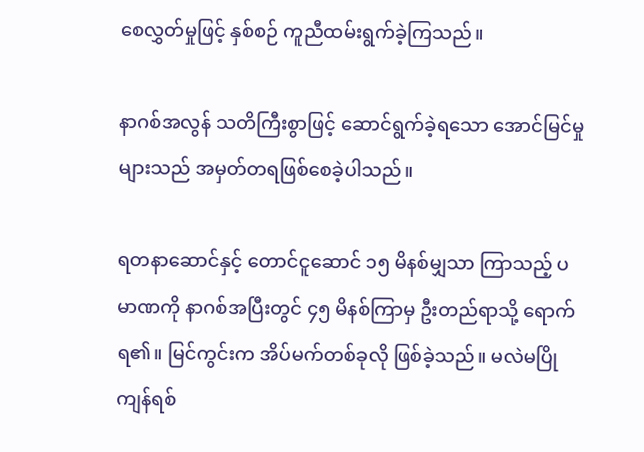စေလွှတ်မှုဖြင့် နှစ်စဉ် ကူညီထမ်းရွက်ခဲ့ကြသည်။

နာဂစ်အလွန် သတိကြီးစွာဖြင့် ဆောင်ရွက်ခဲ့ရသော အောင်မြင်မှုများသည် အမှတ်တရဖြစ်စေခဲ့ပါသည်။

ရတနာဆောင်နှင့် တောင်ငူဆောင် ၁၅ မိနစ်မျှသာ ကြာသည့် ပမာဏကို နာဂစ်အပြီးတွင် ၄၅ မိနစ်ကြာမှ ဦးတည်ရာသို့ ရောက်ရ၏။ မြင်ကွင်းက အိပ်မက်တစ်ခုလို ဖြစ်ခဲ့သည်။ မလဲမပြိုကျန်ရစ်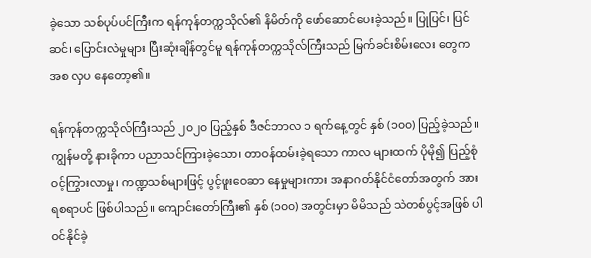ခဲ့သော သစ်ပုပ်ပင်ကြီးက ရန်ကုန်တက္ကသိုလ်၏ နိမိတ်ကို ဖော်ဆောင်ပေးခဲ့သည်။ ပြုပြင်၊ ပြင်ဆင်၊ ပြောင်းလဲမှုများ ပြီးဆုံးချိန်တွင်မူ ရန်ကုန်တက္ကသိုလ်ကြီးသည် မြက်ခင်းစိမ်းလေး တွေကအစ လှပ နေတော့၏။

ရန်ကုန်တက္ကသိုလ်ကြီးသည် ၂၀၂၀ ပြည့်နှစ် ဒီဇင်ဘာလ ၁ ရက်နေ့တွင် နှစ် (၁၀၀) ပြည့်ခဲ့သည်။ ကျွန်မတို့ နားခိုကာ ပညာသင်ကြားခဲ့သော၊ တာဝန်ထမ်းခဲ့ရသော ကာလ များထက် ပိုမို၍ ပြည့်စုံဝင့်ကြွားလာမှု၊ ကဏ္ဍသစ်များဖြင့် ပွင့်ဖူးဝေဆာ နေမှုများကား အနာဂတ်နိုင်ငံတော်အတွက် အားရစရာပင် ဖြစ်ပါသည်။ ကျောင်းတော်ကြီး၏ နှစ် (၁၀၀) အတွင်းမှာ မိမိသည် သဲတစ်ပွင့်အဖြစ် ပါဝင်နိုင်ခဲ့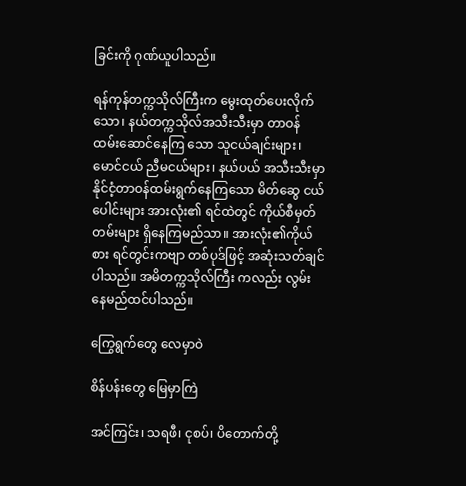ခြင်းကို ဂုဏ်ယူပါသည်။

ရန်ကုန်တက္ကသိုလ်ကြီးက မွေးထုတ်ပေးလိုက်သော၊ နယ်တက္ကသိုလ်အသီးသီးမှာ တာဝန်ထမ်းဆောင်နေကြ သော သူငယ်ချင်းများ၊ မောင်ငယ် ညီမငယ်များ၊ နယ်ပယ် အသီးသီးမှာ နိုင်ငံ့တာဝန်ထမ်းရွက်နေကြသော မိတ်ဆွေ ငယ်ပေါင်းများ အားလုံး၏ ရင်ထဲတွင် ကိုယ်စီမှတ်တမ်းများ ရှိနေကြမည်သာ။ အားလုံး၏ကိုယ်စား ရင်တွင်းကဗျာ တစ်ပုဒ်ဖြင့် အဆုံးသတ်ချင်ပါသည်။ အမိတက္ကသိုလ်ကြီး ကလည်း လွမ်းနေမည်ထင်ပါသည်။

ကြွေရွက်တွေ လေမှာဝဲ

စိန်ပန်းတွေ‌ မြေမှာကြဲ

အင်ကြင်း၊ သရဖီ၊ ငုစပ်၊ ပိတောက်တို့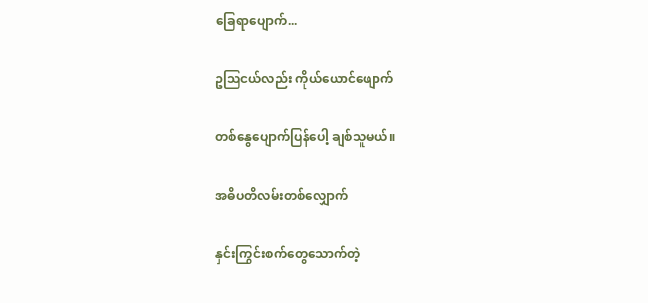ခြေရာပျောက်...

ဥဩငယ်လည်း ကိုယ်ယောင်ဖျောက်

တစ်နွေပျောက်ပြန်ပေါ့ ချစ်သူမယ်။

အဓိပတိလမ်းတစ်လျှောက်

နှင်းကြွင်းစက်တွေသောက်တဲ့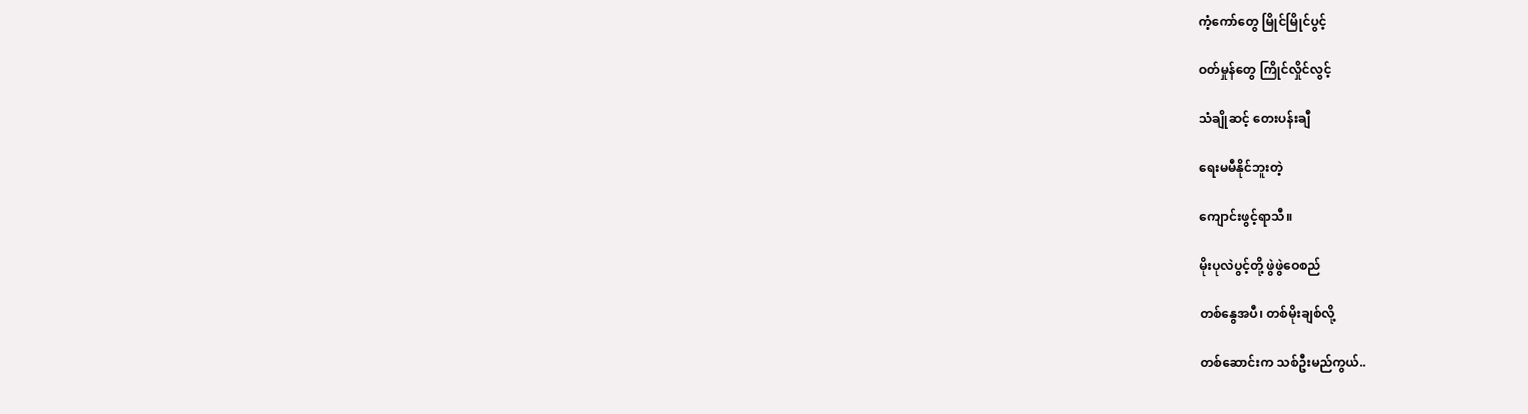ကံ့ကော်တွေ မြိုင်မြိုင်ပွင့်

ဝတ်မှုန်တွေ ကြိုင်လှိုင်လွင့်

သံချိုဆင့် တေးပန်းချီ

ရေးမမီနိုင်ဘူးတဲ့

ကျောင်းဖွင့်ရာသီ။

မိုးပုလဲပွင့်တို့ ဖွဲဖွဲဝေစည်

တစ်နွေအပီ၊ တစ်မိုးချစ်လို့

တစ်ဆောင်းက သစ်ဦးမည်ကွယ်..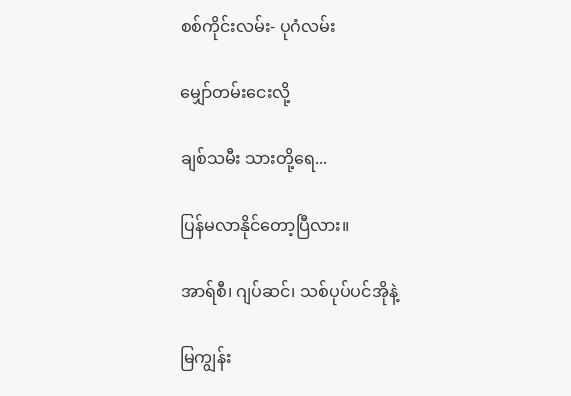စစ်ကိုင်းလမ်း- ပုဂံလမ်း

မျှော်တမ်းငေးလို့

ချစ်သမီး သားတို့ရေ...

ပြန်မလာနိုင်တော့ပြီလား။

အာရ်စီ၊ ဂျပ်ဆင်၊ သစ်ပုပ်ပင်အိုနဲ့

မြကျွန်း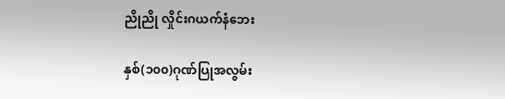ညိုညို လှိုင်းဂယက်နံဘေး

နှစ်(၁၀၀)ဂုဏ်ပြုအလွမ်း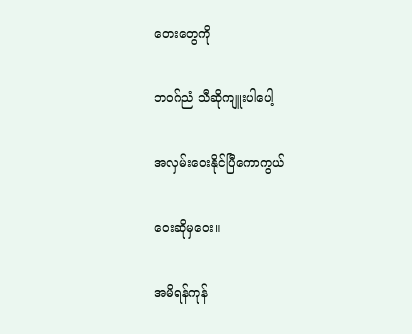တေးတွေကို

ဘဝဂ်ညံ သီဆိုကျူးပါပေါ့

အလှမ်းဝေးနိုင်ပြီကောကွယ်

ဝေးဆိုမှဝေး။

အမိရန်ကုန်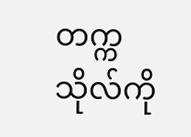တက္ကသိုလ်ကို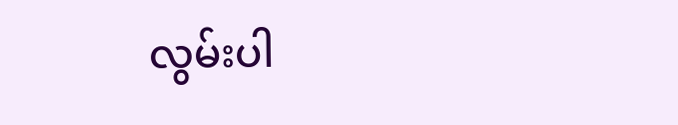လွမ်းပါ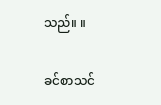သည်။ ။

ခင်စာသင်